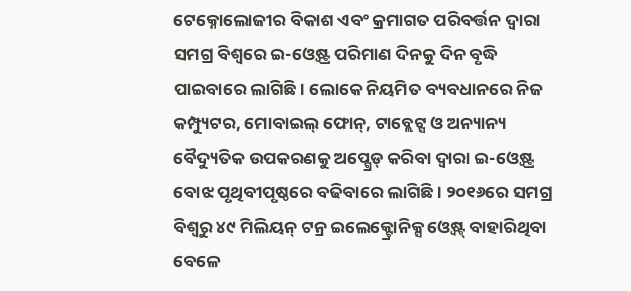ଟେକ୍ନୋଲୋଜୀର ବିକାଶ ଏବଂ କ୍ରମାଗତ ପରିବର୍ତ୍ତନ ଦ୍ୱାରା ସମଗ୍ର ବିଶ୍ୱରେ ଇ-ଓ୍ବେଷ୍ଟ୍ର ପରିମାଣ ଦିନକୁ ଦିନ ବୃଦ୍ଧି ପାଇବାରେ ଲାଗିଛି। ଲୋକେ ନିୟମିତ ବ୍ୟବଧାନରେ ନିଜ କମ୍ପ୍ୟୁଟର, ମୋବାଇଲ୍ ଫୋନ୍, ଟାବ୍ଲେଟ୍ସ ଓ ଅନ୍ୟାନ୍ୟ ବୈଦ୍ୟୁତିକ ଉପକରଣକୁ ଅପ୍ଗ୍ରେଡ୍ କରିବା ଦ୍ୱାରା ଇ-ଓ୍ବେଷ୍ଟ୍ର ବୋଝ ପୃଥିବୀପୃଷ୍ଠରେ ବଢିବାରେ ଲାଗିଛି। ୨୦୧୬ରେ ସମଗ୍ର ବିଶ୍ୱରୁ ୪୯ ମିଲିୟନ୍ ଟନ୍ର ଇଲେକ୍ଟ୍ରୋନିକ୍ସ ଓ୍ବେଷ୍ଟ୍ ବାହାରିଥିବା ବେଳେ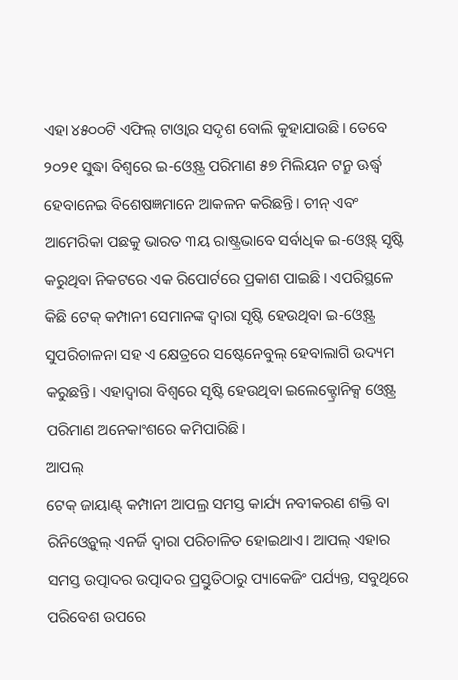ଏହା ୪୫୦୦ଟି ଏଫିଲ୍ ଟାଓ୍ବାର ସଦୃଶ ବୋଲି କୁହାଯାଉଛି। ତେବେ ୨୦୨୧ ସୁଦ୍ଧା ବିଶ୍ୱରେ ଇ-ଓ୍ବେଷ୍ଟ୍ର ପରିମାଣ ୫୭ ମିଲିୟନ ଟନ୍ରୁ ଊର୍ଦ୍ଧ୍ୱ ହେବାନେଇ ବିଶେଷଜ୍ଞମାନେ ଆକଳନ କରିଛନ୍ତି। ଚୀନ୍ ଏବଂ ଆମେରିକା ପଛକୁ ଭାରତ ୩ୟ ରାଷ୍ଟ୍ରଭାବେ ସର୍ବାଧିକ ଇ-ଓ୍ବେଷ୍ଟ୍ ସୃଷ୍ଟି କରୁଥିବା ନିକଟରେ ଏକ ରିପୋର୍ଟରେ ପ୍ରକାଶ ପାଇଛି। ଏପରିସ୍ଥଳେ କିଛି ଟେକ୍ କମ୍ପାନୀ ସେମାନଙ୍କ ଦ୍ୱାରା ସୃଷ୍ଟି ହେଉଥିବା ଇ-ଓ୍ବେଷ୍ଟ୍ର ସୁପରିଚାଳନା ସହ ଏ କ୍ଷେତ୍ରରେ ସଷ୍ଟେନେବୁଲ୍ ହେବାଲାଗି ଉଦ୍ୟମ କରୁଛନ୍ତି। ଏହାଦ୍ୱାରା ବିଶ୍ୱରେ ସୃଷ୍ଟି ହେଉଥିବା ଇଲେକ୍ଟ୍ରୋନିକ୍ସ ଓ୍ବେଷ୍ଟ୍ର ପରିମାଣ ଅନେକାଂଶରେ କମିପାରିଛି।
ଆପଲ୍
ଟେକ୍ ଜାୟାଣ୍ଟ୍ କମ୍ପାନୀ ଆପଲ୍ର ସମସ୍ତ କାର୍ଯ୍ୟ ନବୀକରଣ ଶକ୍ତି ବା ରିନିଓ୍ବେବୁଲ୍ ଏନର୍ଜି ଦ୍ୱାରା ପରିଚାଳିତ ହୋଇଥାଏ। ଆପଲ୍ ଏହାର ସମସ୍ତ ଉତ୍ପାଦର ଉତ୍ପାଦର ପ୍ରସ୍ତୁତିଠାରୁ ପ୍ୟାକେଜିଂ ପର୍ଯ୍ୟନ୍ତ, ସବୁଥିରେ ପରିବେଶ ଉପରେ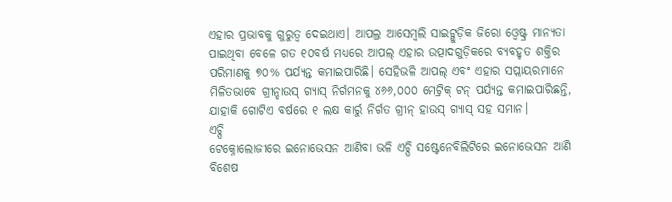ଏହାର ପ୍ରଭାବକୁ ଗୁରୁତ୍ୱ ଦେଇଥାଏ। ଆପଲ୍ର ଆସେମ୍ବଲି ସାଇଟ୍ଗୁଡ଼ିକ ଜିରୋ ଓ୍ବେଷ୍ଟ୍ର ମାନ୍ୟତା ପାଇଥିବା ବେଳେ ଗତ ୧୦ବର୍ଷ ମଧ୍ୟରେ ଆପଲ୍ ଏହାର ଉତ୍ପାଦଗୁଡ଼ିକରେ ବ୍ୟବହୃତ ଶକ୍ତିର ପରିମାଣକୁ ୭୦% ପର୍ଯ୍ୟନ୍ତ କମାଇପାରିଛି। ସେହିଭଳି ଆପଲ୍ ଏବଂ ଏହାର ସପ୍ଲାୟରମାନେ ମିଳିତଭାବେ ଗ୍ରୀନ୍ହାଉସ୍ ଗ୍ୟାସ୍ ନିର୍ଗମନକୁ ୪୬୬,୦୦୦ ମେଟ୍ରିକ୍ ଟନ୍ ପର୍ଯ୍ୟନ୍ତ କମାଇପାରିଛନ୍ତି, ଯାହାକି ଗୋଟିଏ ବର୍ଷରେ ୧ ଲକ୍ଷ କାର୍ରୁ ନିର୍ଗତ ଗ୍ରୀନ୍ ହାଉସ୍ ଗ୍ୟାସ୍ ସହ ସମାନ।
ଏଚ୍ପି
ଟେକ୍ନୋଲୋଜୀରେ ଇନୋଭେସନ ଆଣିବା ଭଳି ଏଚ୍ପି ସଷ୍ଟେନେବିଲିଟିରେ ଇନୋଭେସନ ଆଣି ବିଶେଷ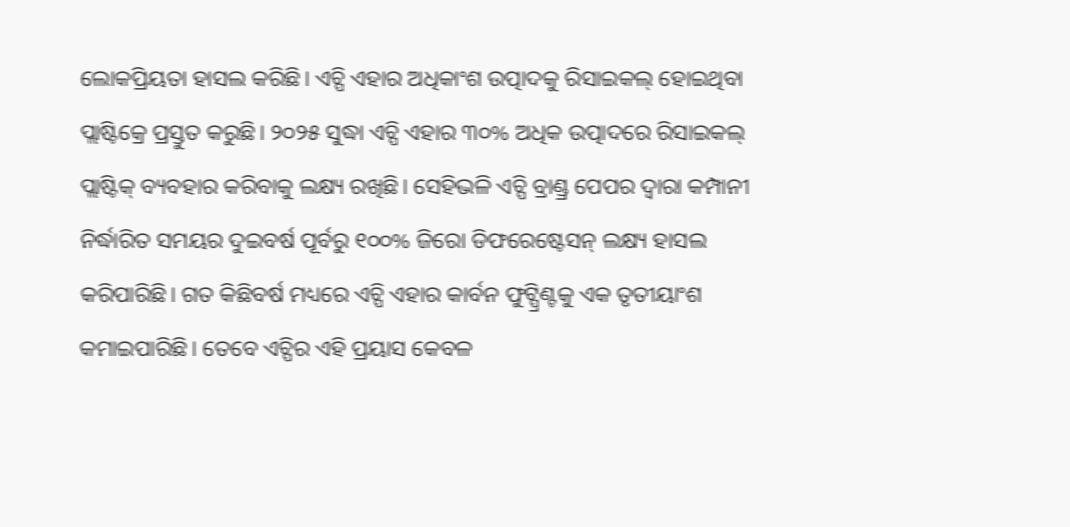ଲୋକପ୍ରିୟତା ହାସଲ କରିଛି। ଏଚ୍ପି ଏହାର ଅଧିକାଂଶ ଉତ୍ପାଦକୁ ରିସାଇକଲ୍ ହୋଇଥିବା ପ୍ଲାଷ୍ଟିକ୍ରେ ପ୍ରସ୍ତୁତ କରୁଛି। ୨୦୨୫ ସୁଦ୍ଧା ଏଚ୍ପି ଏହାର ୩୦% ଅଧିକ ଉତ୍ପାଦରେ ରିସାଇକଲ୍ ପ୍ଲାଷ୍ଟିକ୍ ବ୍ୟବହାର କରିବାକୁ ଲକ୍ଷ୍ୟ ରଖିଛି। ସେହିଭଳି ଏଚ୍ପି ବ୍ରାଣ୍ଡ୍ର ପେପର ଦ୍ୱାରା କମ୍ପାନୀ ନିର୍ଦ୍ଧାରିତ ସମୟର ଦୁଇବର୍ଷ ପୂର୍ବରୁ ୧୦୦% ଜିରୋ ଡିଫରେଷ୍ଟେସନ୍ ଲକ୍ଷ୍ୟ ହାସଲ କରିପାରିଛି। ଗତ କିଛିବର୍ଷ ମଧ୍ୟରେ ଏଚ୍ପି ଏହାର କାର୍ବନ ଫୁଟ୍ପ୍ରିଣ୍ଟକୁ ଏକ ତୃତୀୟାଂଶ କମାଇପାରିଛି। ତେବେ ଏଚ୍ପିର ଏହି ପ୍ରୟାସ କେବଳ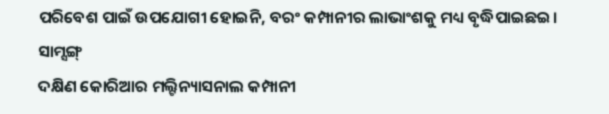ପରିବେଶ ପାଇଁ ଉପଯୋଗୀ ହୋଇନି, ବରଂ କମ୍ପାନୀର ଲାଭାଂଶକୁ ମଧ୍ୟ ବୃଦ୍ଧିପାଇଛଇ।
ସାମ୍ସଙ୍ଗ୍
ଦକ୍ଷିଣ କୋରିଆର ମଲ୍ଟିନ୍ୟାସନାଲ କମ୍ପାନୀ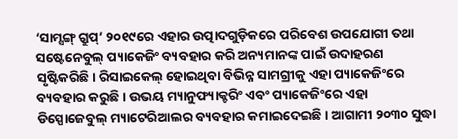‘ସାମ୍ସଙ୍ଗ୍ ଗ୍ରୁପ୍’ ୨୦୧୯ରେ ଏହାର ଉତ୍ପାଦଗୁଡ଼ିକରେ ପରିବେଶ ଉପଯୋଗୀ ତଥା ସଷ୍ଟେନେବୁଲ୍ ପ୍ୟାକେଜିଂ ବ୍ୟବହାର କରି ଅନ୍ୟମାନଙ୍କ ପାଇଁ ଉଦାହରଣ ସୃଷ୍ଟିକରିଛି। ରିସାଇକେଲ୍ ହୋଇଥିବା ବିଭିନ୍ନ ସାମଗ୍ରୀକୁ ଏହା ପ୍ୟାକେଜିଂରେ ବ୍ୟବହାର କରୁଛି। ଉଭୟ ମ୍ୟାନୁଫ୍ୟାକ୍ଚରିଂ ଏବଂ ପ୍ୟାକେଜିଂରେ ଏହା ଡିସ୍ପୋଜେବୁଲ୍ ମ୍ୟାଟେରିଆଲର ବ୍ୟବହାର କମାଇଦେଇଛି। ଆଗାମୀ ୨୦୩୦ ସୁଦ୍ଧା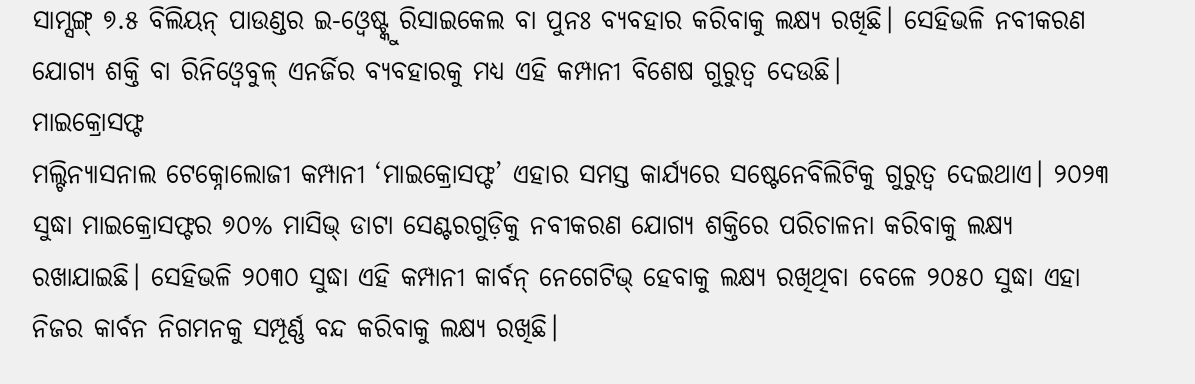ସାମ୍ସଙ୍ଗ୍ ୭.୫ ବିଲିୟନ୍ ପାଉଣ୍ଡର ଇ-ଓ୍ବେଷ୍ଟ୍କୁ ରିସାଇକେଲ ବା ପୁନଃ ବ୍ୟବହାର କରିବାକୁ ଲକ୍ଷ୍ୟ ରଖିଛି। ସେହିଭଳି ନବୀକରଣ ଯୋଗ୍ୟ ଶକ୍ତି ବା ରିନିଓ୍ବେବୁଳ୍ ଏନର୍ଜିର ବ୍ୟବହାରକୁ ମଧ୍ୟ ଏହି କମ୍ପାନୀ ବିଶେଷ ଗୁରୁତ୍ୱ ଦେଉଛି।
ମାଇକ୍ରୋସଫ୍ଟ
ମଲ୍ଟିନ୍ୟାସନାଲ ଟେକ୍ନୋଲୋଜୀ କମ୍ପାନୀ ‘ମାଇକ୍ରୋସଫ୍ଟ’ ଏହାର ସମସ୍ତ କାର୍ଯ୍ୟରେ ସଷ୍ଟେନେବିଲିଟିକୁ ଗୁରୁତ୍ୱ ଦେଇଥାଏ। ୨୦୨୩ ସୁଦ୍ଧା ମାଇକ୍ରୋସଫ୍ଟର ୭୦% ମାସିଭ୍ ଡାଟା ସେଣ୍ଟରଗୁଡ଼ିକୁ ନବୀକରଣ ଯୋଗ୍ୟ ଶକ୍ତିରେ ପରିଚାଳନା କରିବାକୁ ଲକ୍ଷ୍ୟ ରଖାଯାଇଛି। ସେହିଭଳି ୨୦୩୦ ସୁଦ୍ଧା ଏହି କମ୍ପାନୀ କାର୍ବନ୍ ନେଗେଟିଭ୍ ହେବାକୁ ଲକ୍ଷ୍ୟ ରଖିଥିବା ବେଳେ ୨୦୫୦ ସୁଦ୍ଧା ଏହା ନିଜର କାର୍ବନ ନିଗମନକୁ ସମ୍ପୂର୍ଣ୍ଣ ବନ୍ଦ କରିବାକୁ ଲକ୍ଷ୍ୟ ରଖିଛି।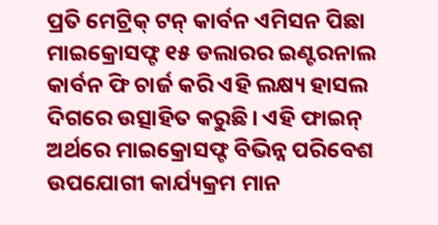ପ୍ରତି ମେଟ୍ରିକ୍ ଟନ୍ କାର୍ବନ ଏମିସନ ପିଛା ମାଇକ୍ରୋସଫ୍ଟ ୧୫ ଡଲାରର ଇଣ୍ଟରନାଲ କାର୍ବନ ଫି ଚାର୍ଜ କରି ଏହି ଲକ୍ଷ୍ୟ ହାସଲ ଦିଗରେ ଉତ୍ସାହିତ କରୁଛି। ଏହି ଫାଇନ୍ ଅର୍ଥରେ ମାଇକ୍ରୋସଫ୍ଟ ବିଭିନ୍ନ ପରିବେଶ ଉପଯୋଗୀ କାର୍ଯ୍ୟକ୍ରମ ମାନ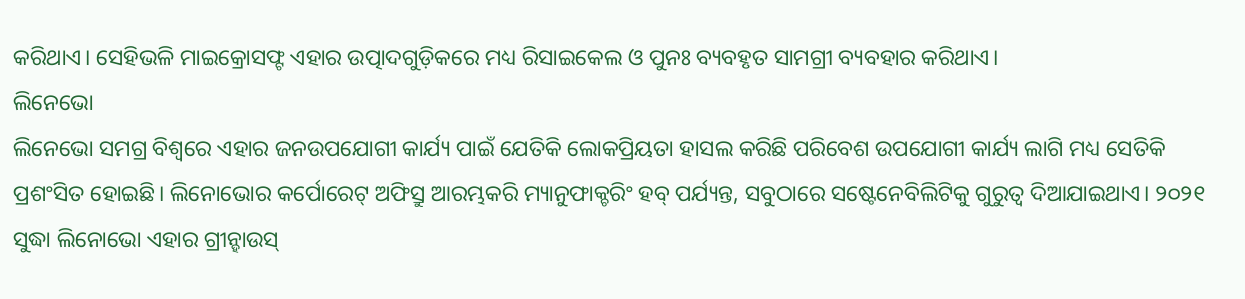କରିଥାଏ। ସେହିଭଳି ମାଇକ୍ରୋସଫ୍ଟ ଏହାର ଉତ୍ପାଦଗୁଡ଼ିକରେ ମଧ୍ୟ ରିସାଇକେଲ ଓ ପୁନଃ ବ୍ୟବହୃତ ସାମଗ୍ରୀ ବ୍ୟବହାର କରିଥାଏ।
ଲିନେଭୋ
ଲିନେଭୋ ସମଗ୍ର ବିଶ୍ୱରେ ଏହାର ଜନଉପଯୋଗୀ କାର୍ଯ୍ୟ ପାଇଁ ଯେତିକି ଲୋକପ୍ରିୟତା ହାସଲ କରିଛି ପରିବେଶ ଉପଯୋଗୀ କାର୍ଯ୍ୟ ଲାଗି ମଧ୍ୟ ସେତିକି ପ୍ରଶଂସିତ ହୋଇଛି। ଲିନୋଭୋର କର୍ପୋରେଟ୍ ଅଫିସ୍ରୁ ଆରମ୍ଭକରି ମ୍ୟାନୁଫାକ୍ଚରିଂ ହବ୍ ପର୍ଯ୍ୟନ୍ତ, ସବୁଠାରେ ସଷ୍ଟେନେବିଲିଟିକୁ ଗୁରୁତ୍ୱ ଦିଆଯାଇଥାଏ। ୨୦୨୧ ସୁଦ୍ଧା ଲିନୋଭୋ ଏହାର ଗ୍ରୀନ୍ହାଉସ୍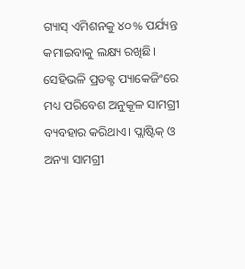ଗ୍ୟାସ୍ ଏମିଶନକୁ ୪୦% ପର୍ଯ୍ୟନ୍ତ କମାଇବାକୁ ଲକ୍ଷ୍ୟ ରଖିଛି। ସେହିଭଳି ପ୍ରଡକ୍ଟ ପ୍ୟାକେଜିଂରେ ମଧ୍ୟ ପରିବେଶ ଅନୁକୂଳ ସାମଗ୍ରୀ ବ୍ୟବହାର କରିଥାଏ। ପ୍ଲାଷ୍ଟିକ୍ ଓ ଅନ୍ୟା ସାମଗ୍ରୀ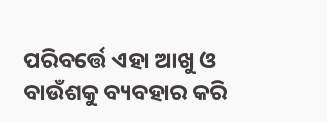ପରିବର୍ତ୍ତେ ଏହା ଆଖୁ ଓ ବାଉଁଶକୁ ବ୍ୟବହାର କରି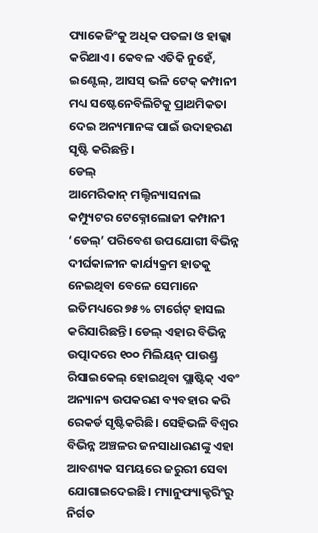ପ୍ୟାକେଜିଂକୁ ଅଧିକ ପତଳା ଓ ହାଲ୍କା କରିଥାଏ। କେବଳ ଏତିକି ନୁହେଁ, ଇଣ୍ଟେଲ୍, ଆସସ୍ ଭଳି ଟେକ୍ କମ୍ପାନୀ ମଧ୍ୟ ସଷ୍ଟେନେବିଲିଟିକୁ ପ୍ରାଥମିକତା ଦେଇ ଅନ୍ୟମାନଙ୍କ ପାଇଁ ଉଦାହରଣ ସୃଷ୍ଟି କରିଛନ୍ତି।
ଡେଲ୍
ଆମେରିକାନ୍ ମଲ୍ଟିନ୍ୟାସନାଲ କମ୍ପ୍ୟୁଟର ଟେକ୍ନୋଲୋଜୀ କମ୍ପାନୀ ‘ଡେଲ୍’ ପରିବେଶ ଉପଯୋଗୀ ବିଭିନ୍ନ ଦୀର୍ଘକାଳୀନ କାର୍ଯ୍ୟକ୍ରମ ହାତକୁ ନେଇଥିବା ବେଳେ ସେମାନେ ଇତିମଧ୍ୟରେ ୭୫% ଟାର୍ଗେଟ୍ ହାସଲ କରିସାରିଛନ୍ତି। ଡେଲ୍ ଏହାର ବିଭିନ୍ନ ଉତ୍ପାଦରେ ୧୦୦ ମିଲିୟନ୍ ପାଉଣ୍ଡ୍ର ରିସାଇକେଲ୍ ହୋଇଥିବା ପ୍ଲାଷ୍ଟିକ୍ ଏବଂ ଅନ୍ୟାନ୍ୟ ଉପକରଣ ବ୍ୟବହାର କରି ରେକର୍ଡ ସୃଷ୍ଟିକରିଛି। ସେହିଭଳି ବିଶ୍ୱର ବିଭିନ୍ନ ଅଞ୍ଚଳର ଜନସାଧାରଣଙ୍କୁ ଏହା ଆବଶ୍ୟକ ସମୟରେ ଜରୁରୀ ସେବା ଯୋଗାଇଦେଇଛି। ମ୍ୟାନୁଫ୍ୟାକ୍ଚରିଂରୁ ନିର୍ଗତ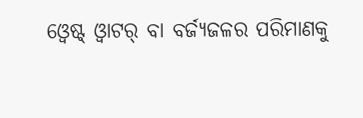ଓ୍ବେଷ୍ଟ୍ ଓ୍ବାଟର୍ ବା ବର୍ଜ୍ୟଜଳର ପରିମାଣକୁ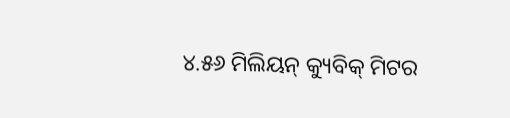୪.୫୬ ମିଲିୟନ୍ କ୍ୟୁବିକ୍ ମିଟର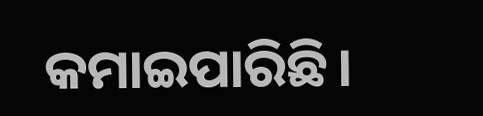କମାଇପାରିଛି।